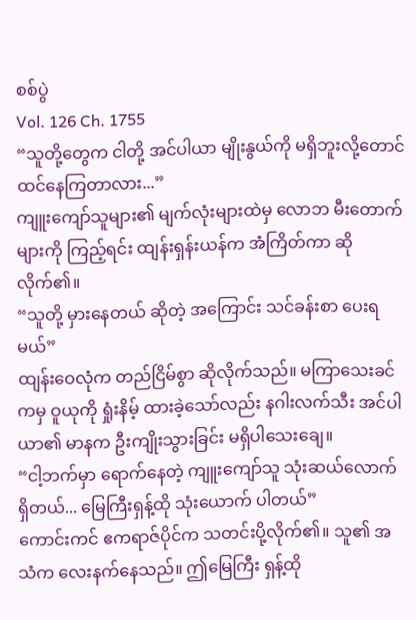စစ်ပွဲ
Vol. 126 Ch. 1755
“သူတို့တွေက ငါတို့ အင်ပါယာ မျိုးနွယ်ကို မရှိဘူးလို့တောင် ထင်နေကြတာလား...”
ကျူးကျော်သူများ၏ မျက်လုံးများထဲမှ လောဘ မီးတောက်များကို ကြည့်ရင်း ထျန်းရှန်းယန်က အံကြိတ်ကာ ဆိုလိုက်၏။
“သူတို့ မှားနေတယ် ဆိုတဲ့ အကြောင်း သင်ခန်းစာ ပေးရမယ်”
ထျန်းဝေလုံက တည်ငြိမ်စွာ ဆိုလိုက်သည်။ မကြာသေးခင်ကမှ ဝူယုကို ရှုံးနိမ့် ထားခဲ့သော်လည်း နဂါးလက်သီး အင်ပါယာ၏ မာနက ဦးကျိုးသွားခြင်း မရှိပါသေးချေ။
“ငါ့ဘက်မှာ ရောက်နေတဲ့ ကျူးကျော်သူ သုံးဆယ်လောက် ရှိတယ်... မြေကြီးရှန့်ထို သုံးယောက် ပါတယ်”
ကောင်းကင် ဧကရာဇ်ပိုင်က သတင်းပို့လိုက်၏။ သူ၏ အသံက လေးနက်နေသည်။ ဤမြေကြီး ရှန့်ထို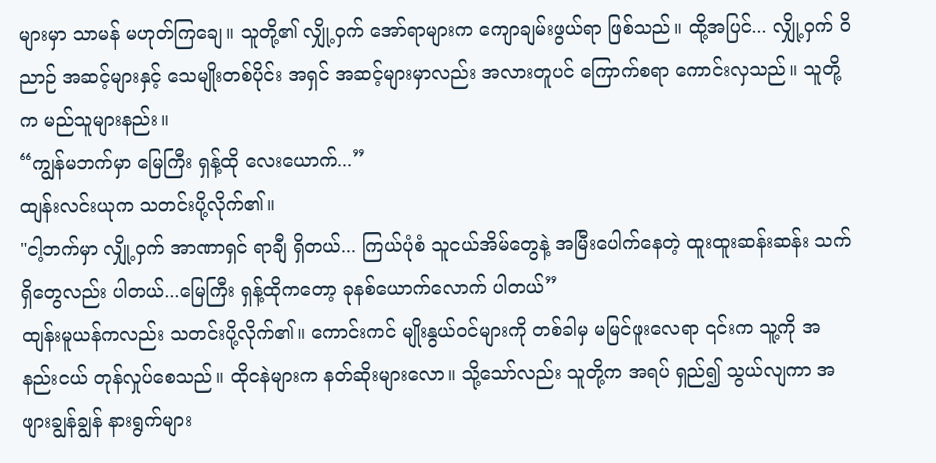များမှာ သာမန် မဟုတ်ကြချေ။ သူတို့၏ လျှို့ဝှက် အော်ရာများက ကျောချမ်းဖွယ်ရာ ဖြစ်သည်။ ထို့အပြင်... လျှို့ဝှက် ဝိညာဉ် အဆင့်များနှင့် သေမျိုးတစ်ပိုင်း အရှင် အဆင့်များမှာလည်း အလားတူပင် ကြောက်စရာ ကောင်းလှသည်။ သူတို့က မည်သူများနည်း။
“ကျွန်မဘက်မှာ မြေကြီး ရှန့်ထို လေးယောက်...”
ထျန်းလင်းယုက သတင်းပို့လိုက်၏။
"ငါ့ဘက်မှာ လျှို့ဝှက် အာဏာရှင် ရာချီ ရှိတယ်... ကြယ်ပုံစံ သူငယ်အိမ်တွေနဲ့ အမြီးပေါက်နေတဲ့ ထူးထူးဆန်းဆန်း သက်ရှိတွေလည်း ပါတယ်...မြေကြီး ရှန့်ထိုကတော့ ခုနစ်ယောက်လောက် ပါတယ်”
ထျန်းမူယန်ကလည်း သတင်းပို့လိုက်၏။ ကောင်းကင် မျိုးနွယ်ဝင်များကို တစ်ခါမှ မမြင်ဖူးလေရာ ၎င်းက သူ့ကို အနည်းငယ် တုန်လှုပ်စေသည်။ ထိုငနဲများက နတ်ဆိုးများလော။ သို့သော်လည်း သူတို့က အရပ် ရှည်၍ သွယ်လျကာ အဖျားချွန်ချွန် နားရွက်များ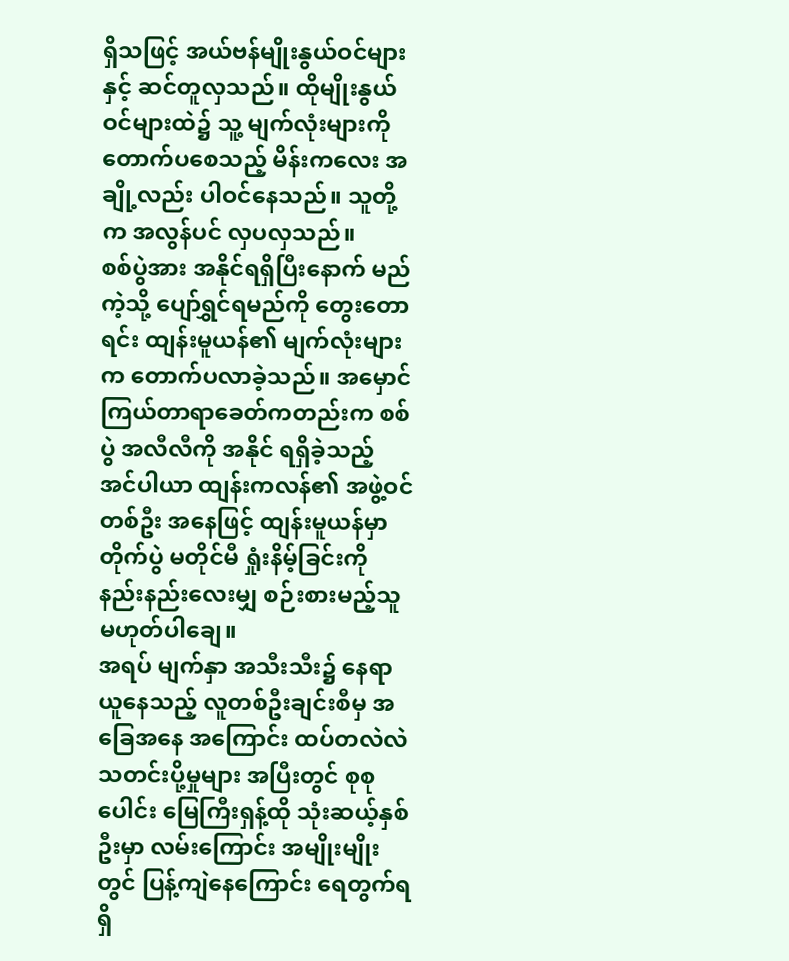ရှိသဖြင့် အယ်ဗန်မျိုးနွယ်ဝင်များနှင့် ဆင်တူလှသည်။ ထိုမျိုးနွယ်ဝင်များထဲ၌ သူ့ မျက်လုံးများကို တောက်ပစေသည့် မိန်းကလေး အချို့လည်း ပါဝင်နေသည်။ သူတို့က အလွန်ပင် လှပလှသည်။
စစ်ပွဲအား အနိုင်ရရှိပြီးနောက် မည်ကဲ့သို့ ပျော်ရွှင်ရမည်ကို တွေးတောရင်း ထျန်းမူယန်၏ မျက်လုံးများက တောက်ပလာခဲ့သည်။ အမှောင် ကြယ်တာရာခေတ်ကတည်းက စစ်ပွဲ အလီလီကို အနိုင် ရရှိခဲ့သည့် အင်ပါယာ ထျန်းကလန်၏ အဖွဲ့ဝင် တစ်ဦး အနေဖြင့် ထျန်းမူယန်မှာ တိုက်ပွဲ မတိုင်မီ ရှုံးနိမ့်ခြင်းကို နည်းနည်းလေးမျှ စဉ်းစားမည့်သူ မဟုတ်ပါချေ။
အရပ် မျက်နှာ အသီးသီး၌ နေရာယူနေသည့် လူတစ်ဦးချင်းစီမှ အခြေအနေ အကြောင်း ထပ်တလဲလဲ သတင်းပို့မှုများ အပြီးတွင် စုစုပေါင်း မြေကြီးရှန့်ထို သုံးဆယ့်နှစ်ဦးမှာ လမ်းကြောင်း အမျိုးမျိုးတွင် ပြန့်ကျဲနေကြောင်း ရေတွက်ရရှိ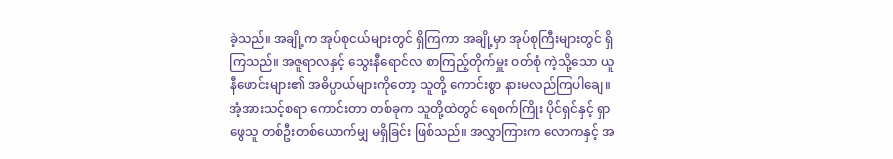ခဲ့သည်။ အချို့က အုပ်စုငယ်များတွင် ရှိကြကာ အချို့မှာ အုပ်စုကြီးများတွင် ရှိကြသည်။ အဇူရာလနှင့် သွေးနီရောင်လ စာကြည့်တိုက်မှူး ဝတ်စုံ ကဲ့သို့သော ယူနီဖောင်းများ၏ အဓိပ္ပာယ်များကိုတော့ သူတို့ ကောင်းစွာ နားမလည်ကြပါချေ။
အံ့အားသင့်စရာ ကောင်းတာ တစ်ခုက သူတို့ထဲတွင် ရေစက်ကြိုး ပိုင်ရှင်နှင့် ရှာဖွေသူ တစ်ဦးတစ်ယောက်မျှ မရှိခြင်း ဖြစ်သည်။ အလွှာကြားက လောကနှင့် အ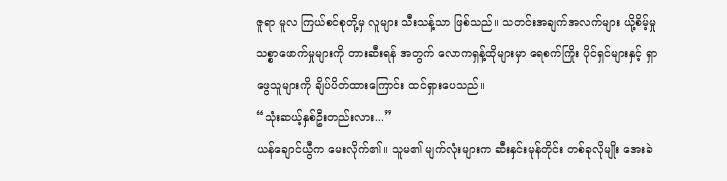ဇူရာ မူလ ကြယ်စင်စုတို့မှ လူများ သီးသန့်သာ ဖြစ်သည်။ သတင်းအချက်အလက်များ ယို့စိမ့်မှု သစ္စာဖောက်မှုများကို တားဆီးရန် အတွက် လောကရှန့်ထိုများမှာ ရေစက်ကြိုး ပိုင်ရှင်များနှင့် ရှာဖွေသူများကို ချိပ်ပိတ်ထားကြောင်း ထင်ရှားပေသည်။
“သုံးဆယ့်နှစ်ဦးတည်းလား...”
ယန်ချောင်ယွီက မေးလိုက်၏။ သူမ၏ မျက်လုံးများက ဆီးနှင်းမုန်တိုင်း တစ်ခုလိုမျိုး အေးခဲ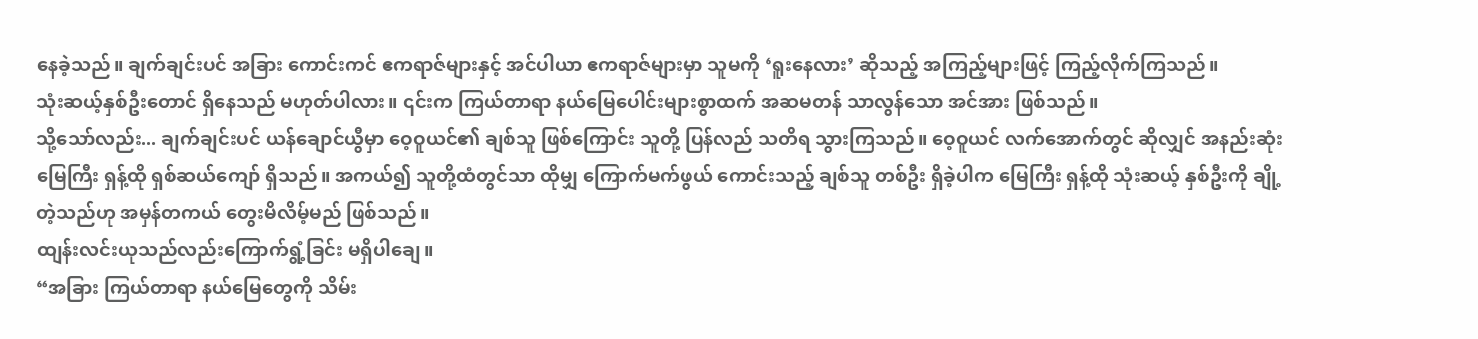နေခဲ့သည်။ ချက်ချင်းပင် အခြား ကောင်းကင် ဧကရာဇ်များနှင့် အင်ပါယာ ဧကရာဇ်များမှာ သူမကို ‘ရူးနေလား’ ဆိုသည့် အကြည့်များဖြင့် ကြည့်လိုက်ကြသည်။
သုံးဆယ့်နှစ်ဦးတောင် ရှိနေသည် မဟုတ်ပါလား။ ၎င်းက ကြယ်တာရာ နယ်မြေပေါင်းများစွာထက် အဆမတန် သာလွန်သော အင်အား ဖြစ်သည်။
သို့သော်လည်း... ချက်ချင်းပင် ယန်ချောင်ယွီမှာ ဝေ့ဝူယင်၏ ချစ်သူ ဖြစ်ကြောင်း သူတို့ ပြန်လည် သတိရ သွားကြသည်။ ဝေ့ဝူယင် လက်အောက်တွင် ဆိုလျှင် အနည်းဆုံး မြေကြီး ရှန့်ထို ရှစ်ဆယ်ကျော် ရှိသည်။ အကယ်၍ သူတို့ထံတွင်သာ ထိုမျှ ကြောက်မက်ဖွယ် ကောင်းသည့် ချစ်သူ တစ်ဦး ရှိခဲ့ပါက မြေကြီး ရှန့်ထို သုံးဆယ့် နှစ်ဦးကို ချို့တဲ့သည်ဟု အမှန်တကယ် တွေးမိလိမ့်မည် ဖြစ်သည်။
ထျန်းလင်းယုသည်လည်းကြောက်ရွံ့ခြင်း မရှိပါချေ။
“အခြား ကြယ်တာရာ နယ်မြေတွေကို သိမ်း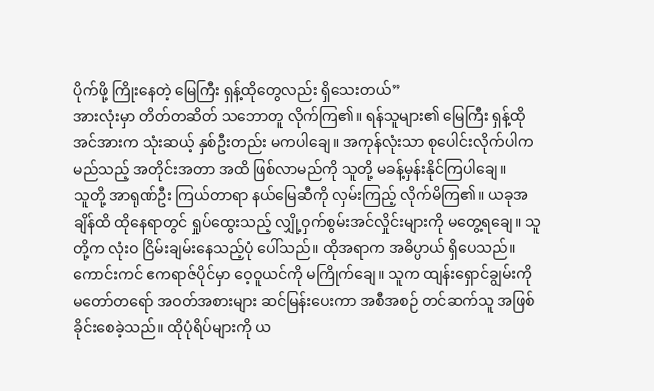ပိုက်ဖို့ ကြိုးနေတဲ့ မြေကြီး ရှန့်ထိုတွေလည်း ရှိသေးတယ်”
အားလုံးမှာ တိတ်တဆိတ် သဘောတူ လိုက်ကြ၏။ ရန်သူများ၏ မြေကြီး ရှန့်ထို အင်အားက သုံးဆယ့် နှစ်ဦးတည်း မကပါချေ။ အကုန်လုံးသာ စုပေါင်းလိုက်ပါက မည်သည့် အတိုင်းအတာ အထိ ဖြစ်လာမည်ကို သူတို့ မခန့်မှန်းနိုင်ကြပါချေ။
သူတို့ အာရုဏ်ဦး ကြယ်တာရာ နယ်မြေဆီကို လှမ်းကြည့် လိုက်မိကြ၏။ ယခုအချိန်ထိ ထိုနေရာတွင် ရှုပ်ထွေးသည့် လျှို့ဝှက်စွမ်းအင်လှိုင်းများကို မတွေ့ရချေ။ သူတို့က လုံးဝ ငြိမ်းချမ်းနေသည့်ပုံ ပေါ်သည်။ ထိုအရာက အဓိပ္ပာယ် ရှိပေသည်။
ကောင်းကင် ဧကရာဇ်ပိုင်မှာ ဝေ့ဝူယင်ကို မကြိုက်ချေ။ သူက ထျန်းရှောင်ချွမ်းကို မတော်တရော် အဝတ်အစားများ ဆင်မြန်းပေးကာ အစီအစဉ် တင်ဆက်သူ အဖြစ် ခိုင်းစေခဲ့သည်။ ထိုပုံရိပ်များကို ယ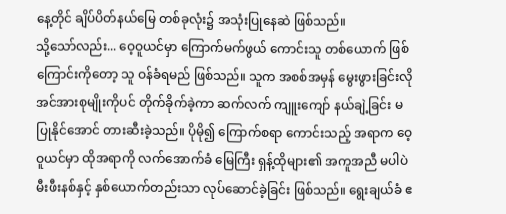နေ့တိုင် ချိပ်ပိတ်နယ်မြေ တစ်ခုလုံး၌ အသုံးပြုနေဆဲ ဖြစ်သည်။
သို့သော်လည်း... ဝေ့ဝူယင်မှာ ကြောက်မက်ဖွယ် ကောင်းသူ တစ်ယောက် ဖြစ်ကြောင်းကိုတော့ သူ ဝန်ခံရမည် ဖြစ်သည်။ သူက အစစ်အမှန် မွေးဖွားခြင်းလို အင်အားစုမျိုးကိုပင် တိုက်ခိုက်ခဲ့ကာ ဆက်လက် ကျူးကျော် နယ်ချဲ့ခြင်း မပြုနိုင်အောင် တားဆီးခဲ့သည်။ ပိုမို၍ ကြောက်စရာ ကောင်းသည့် အရာက ဝေ့ဝူယင်မှာ ထိုအရာကို လက်အောက်ခံ မြေကြီး ရှန့်ထိုများ၏ အကူအညီ မပါပဲ မီးဖီးနစ်နှင့် နှစ်ယောက်တည်းသာ လုပ်ဆောင်ခဲ့ခြင်း ဖြစ်သည်။ ရွေးချယ်ခံ ဧ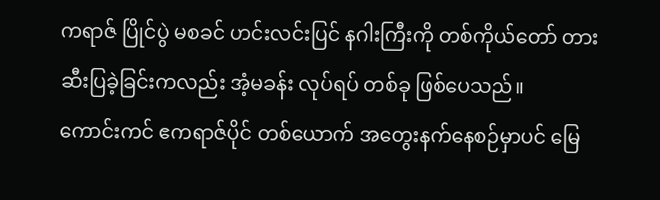ကရာဇ် ပြိုင်ပွဲ မစခင် ဟင်းလင်းပြင် နဂါးကြီးကို တစ်ကိုယ်တော် တားဆီးပြခဲ့ခြင်းကလည်း အံ့မခန်း လုပ်ရပ် တစ်ခု ဖြစ်ပေသည်။
ကောင်းကင် ဧကရာဇ်ပိုင် တစ်ယောက် အတွေးနက်နေစဉ်မှာပင် မြေ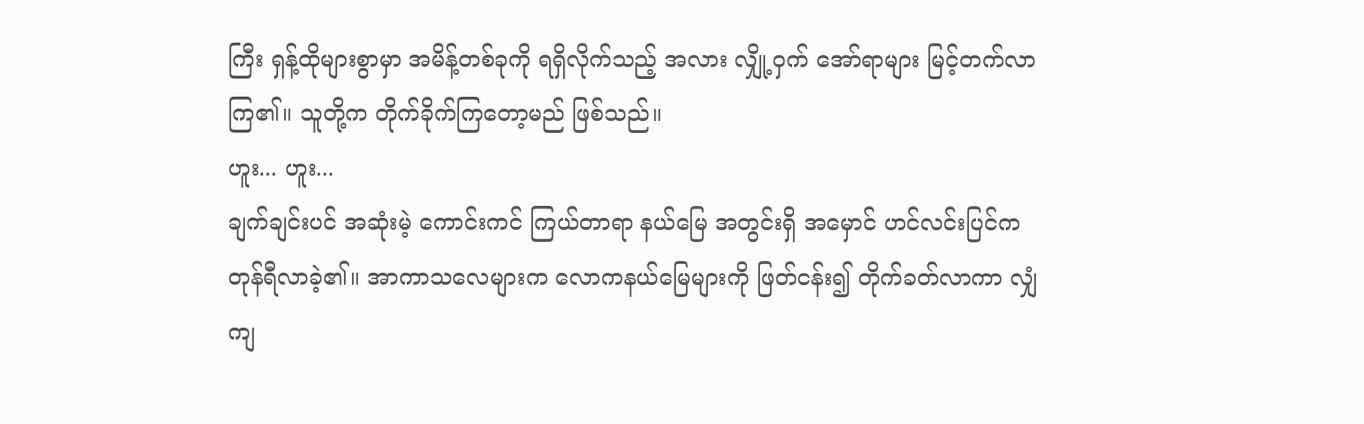ကြီး ရှန့်ထိုများစွာမှာ အမိန့်တစ်ခုကို ရရှိလိုက်သည့် အလား လျှို့ဝှက် အော်ရာများ မြင့်တက်လာကြ၏။ သူတို့က တိုက်ခိုက်ကြတော့မည် ဖြစ်သည်။
ဟူး... ဟူး...
ချက်ချင်းပင် အဆုံးမဲ့ ကောင်းကင် ကြယ်တာရာ နယ်မြေ အတွင်းရှိ အမှောင် ဟင်လင်းပြင်က တုန်ရီလာခဲ့၏။ အာကာသလေများက လောကနယ်မြေများကို ဖြတ်ငန်း၍ တိုက်ခတ်လာကာ လျှံကျ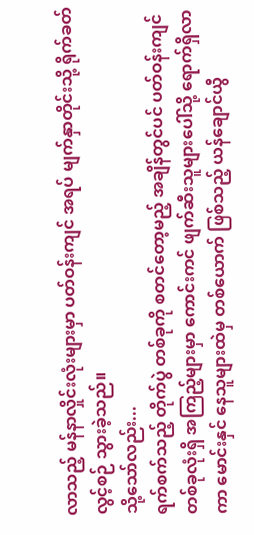လာသည့် မန်နာလှိုင်းလုံးများမှာ ပတ်ဝန်းကျင် အရပ် မျက်နှာတိုင်းသို့ ရိုက်ခတ် လွင့်စဉ် သွားခဲ့သည်။
သို့သော်လည်း...
ရက်စက်သည့် တိုက်ပွဲ တစ်ခုကို စတင်တော့မည့် အချိန်တွင်ပင် ပတ်ဝန်းကျင် တစ်ခုလုံးရှိ အကြည့်များမှာ ကောင်းကင် ဖျက်ဆီးသူများပေါ်သို့ ရောက်ရှိလာကာ မောင်းနှင် နေသူများထဲမှ တစ်ယောက် ဖြစ်သည့် ယန်ချောင်ယွီ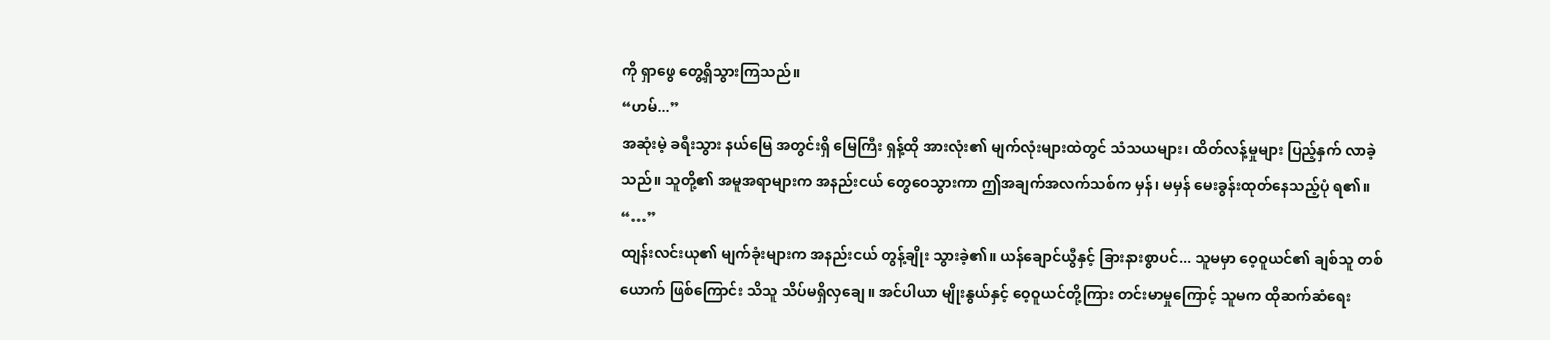ကို ရှာဖွေ တွေ့ရှိသွားကြသည်။
“ဟမ်...”
အဆုံးမဲ့ ခရီးသွား နယ်မြေ အတွင်းရှိ မြေကြီး ရှန့်ထို အားလုံး၏ မျက်လုံးများထဲတွင် သံသယများ၊ ထိတ်လန့်မှုများ ပြည့်နှက် လာခဲ့သည်။ သူတို့၏ အမူအရာများက အနည်းငယ် တွေဝေသွားကာ ဤအချက်အလက်သစ်က မှန်၊ မမှန် မေးခွန်းထုတ်နေသည့်ပုံ ရ၏။
“…”
ထျန်းလင်းယု၏ မျက်ခုံးများက အနည်းငယ် တွန့်ချိုး သွားခဲ့၏။ ယန်ချောင်ယွီနှင့် ခြားနားစွာပင်... သူမမှာ ဝေ့ဝူယင်၏ ချစ်သူ တစ်ယောက် ဖြစ်ကြောင်း သိသူ သိပ်မရှိလှချေ။ အင်ပါယာ မျိုးနွယ်နှင့် ဝေ့ဝူယင်တို့ကြား တင်းမာမှုကြောင့် သူမက ထိုဆက်ဆံရေး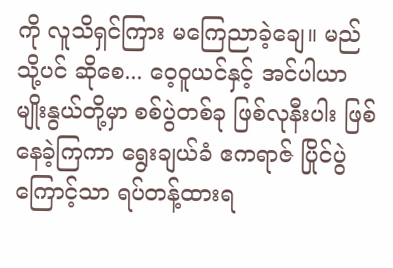ကို လူသိရှင်ကြား မကြေညာခဲ့ချေ။ မည်သို့ပင် ဆိုစေ... ဝေ့ဝူယင်နှင့် အင်ပါယာ မျိုးနွယ်တို့မှာ စစ်ပွဲတစ်ခု ဖြစ်လုနီးပါး ဖြစ်နေခဲ့ကြကာ ရွေးချယ်ခံ ဧကရာဇ် ပြိုင်ပွဲကြောင့်သာ ရပ်တန့်ထားရ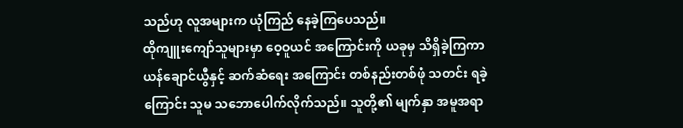သည်ဟု လူအများက ယုံကြည် နေခဲ့ကြပေသည်။
ထိုကျူးကျော်သူများမှာ ဝေ့ဝူယင် အကြောင်းကို ယခုမှ သိရှိခဲ့ကြကာ ယန်ချောင်ယွီနှင့် ဆက်ဆံရေး အကြောင်း တစ်နည်းတစ်ဖုံ သတင်း ရခဲ့ကြောင်း သူမ သဘောပေါက်လိုက်သည်။ သူတို့၏ မျက်နှာ အမူအရာ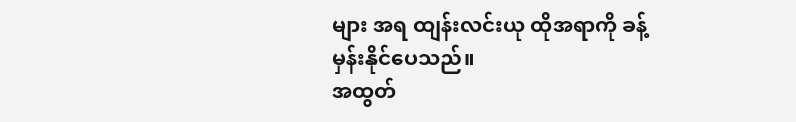များ အရ ထျန်းလင်းယု ထိုအရာကို ခန့်မှန်းနိုင်ပေသည်။
အထွတ်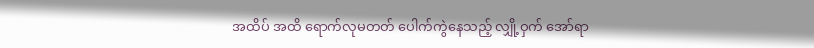အထိပ် အထိ ရောက်လုမတတ် ပေါက်ကွဲနေသည့် လျှို့ဝှက် အော်ရာ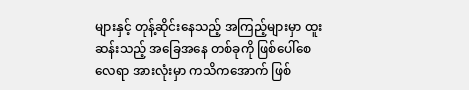များနှင့် တုန့်ဆိုင်းနေသည့် အကြည့်များမှာ ထူးဆန်းသည့် အခြေအနေ တစ်ခုကို ဖြစ်ပေါ်စေလေရာ အားလုံးမှာ ကသိကအောက် ဖြစ်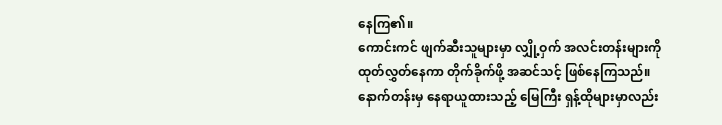နေကြ၏။
ကောင်းကင် ဖျက်ဆီးသူများမှာ လျှို့ဝှက် အလင်းတန်းများကို ထုတ်လွှတ်နေကာ တိုက်ခိုက်ဖို့ အဆင်သင့် ဖြစ်နေကြသည်။ နောက်တန်းမှ နေရာယူထားသည့် မြေကြီး ရှန့်ထိုများမှာလည်း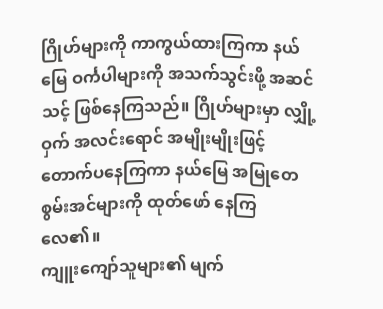ဂြိုဟ်များကို ကာကွယ်ထားကြကာ နယ်မြေ ဝင်္ကပါများကို အသက်သွင်းဖို့ အဆင်သင့် ဖြစ်နေကြသည်။ ဂြိုဟ်များမှာ လျှို့ဝှက် အလင်းရောင် အမျိုးမျိုးဖြင့် တောက်ပနေကြကာ နယ်မြေ အမြုတေ စွမ်းအင်များကို ထုတ်ဖော် နေကြလေ၏။
ကျူးကျော်သူများ၏ မျက်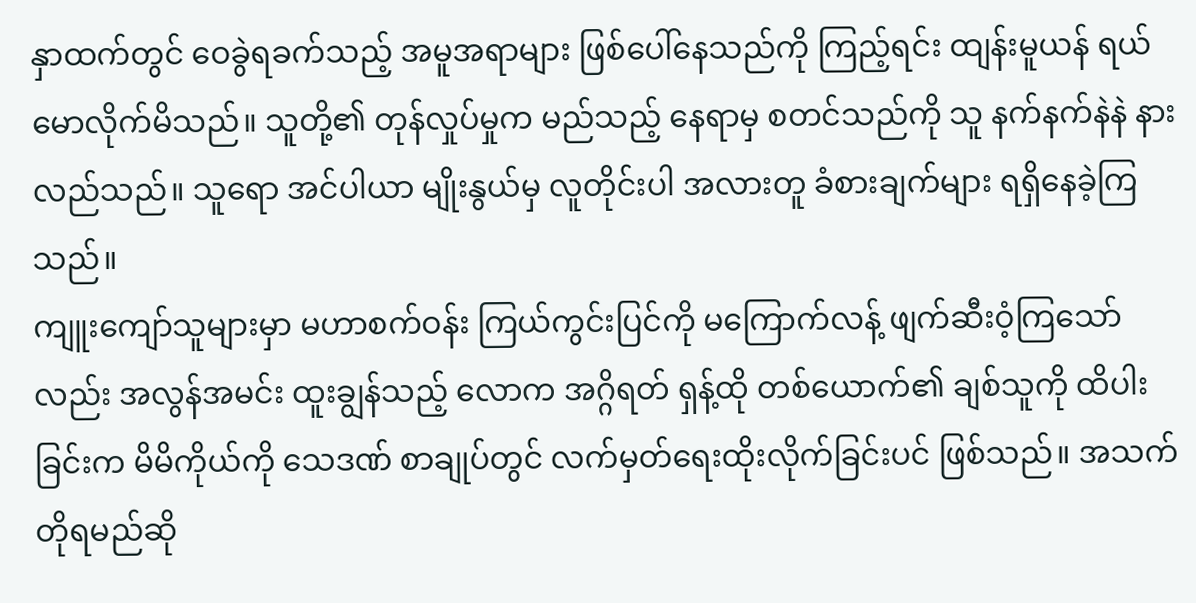နှာထက်တွင် ဝေခွဲရခက်သည့် အမူအရာများ ဖြစ်ပေါ်နေသည်ကို ကြည့်ရင်း ထျန်းမူယန် ရယ်မောလိုက်မိသည်။ သူတို့၏ တုန်လှုပ်မှုက မည်သည့် နေရာမှ စတင်သည်ကို သူ နက်နက်နဲနဲ နားလည်သည်။ သူရော အင်ပါယာ မျိုးနွယ်မှ လူတိုင်းပါ အလားတူ ခံစားချက်များ ရရှိနေခဲ့ကြသည်။
ကျူးကျော်သူများမှာ မဟာစက်ဝန်း ကြယ်ကွင်းပြင်ကို မကြောက်လန့် ဖျက်ဆီးဝံ့ကြသော်လည်း အလွန်အမင်း ထူးချွန်သည့် လောက အဂ္ဂိရတ် ရှန့်ထို တစ်ယောက်၏ ချစ်သူကို ထိပါးခြင်းက မိမိကိုယ်ကို သေဒဏ် စာချုပ်တွင် လက်မှတ်ရေးထိုးလိုက်ခြင်းပင် ဖြစ်သည်။ အသက်တိုရမည်ဆို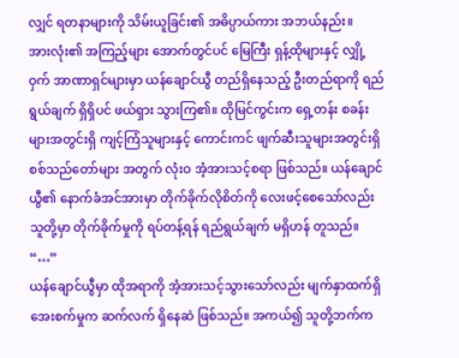လျှင် ရတနာများကို သိမ်းယူခြင်း၏ အဓိပ္ပာယ်ကား အဘယ်နည်း။
အားလုံး၏ အကြည့်များ အောက်တွင်ပင် မြေကြီး ရှန့်ထိုများနှင့် လျှို့ဝှက် အာဏာရှင်များမှာ ယန်ချောင်ယွီ တည်ရှိနေသည့် ဦးတည်ရာကို ရည်ရွယ်ချက် ရှိရှိပင် ဖယ်ရှား သွားကြ၏။ ထိုမြင်ကွင်းက ရှေ့တန်း စခန်းများအတွင်းရှိ ကျင့်ကြံသူများနှင့် ကောင်းကင် ဖျက်ဆီးသူများအတွင်းရှိ စစ်သည်တော်များ အတွက် လုံးဝ အံ့အားသင့်စရာ ဖြစ်သည်။ ယန်ချောင်ယွီ၏ နောက်ခံအင်အားမှာ တိုက်ခိုက်လိုစိတ်ကို လေးဖင့်စေသော်လည်း သူတို့မှာ တိုက်ခိုက်မှုကို ရပ်တန့်ရန် ရည်ရွယ်ချက် မရှိဟန် တူသည်။
“…”
ယန်ချောင်ယွီမှာ ထိုအရာကို အံ့အားသင့်သွားသော်လည်း မျက်နှာထက်ရှိ အေးစက်မှုက ဆက်လက် ရှိနေဆဲ ဖြစ်သည်။ အကယ်၍ သူတို့ဘက်က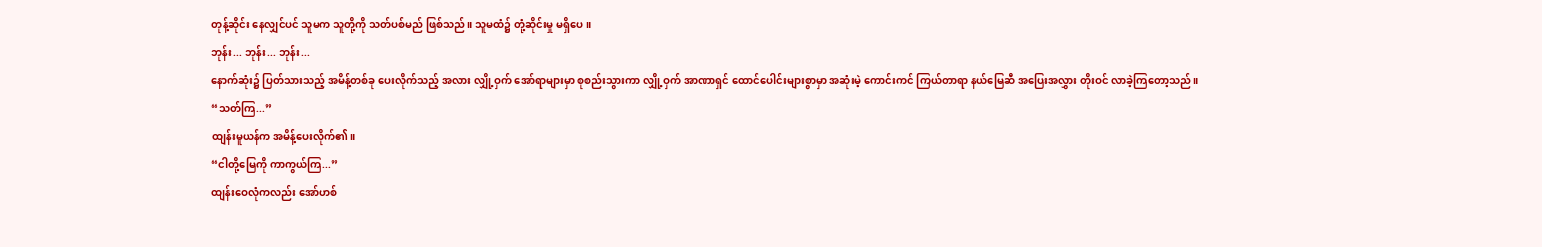တုန့်ဆိုင်း နေလျှင်ပင် သူမက သူတို့ကို သတ်ပစ်မည် ဖြစ်သည်။ သူမထံ၌ တုံ့ဆိုင်းမှု မရှိပေ။
ဘုန်း... ဘုန်း... ဘုန်း...
နောက်ဆုံး၌ ပြတ်သားသည့် အမိန့်တစ်ခု ပေးလိုက်သည့် အလား လျှို့ဝှက် အော်ရာများမှာ စုစည်းသွားကာ လျှို့ဝှက် အာဏာရှင် ထောင်ပေါင်းများစွာမှာ အဆုံးမဲ့ ကောင်းကင် ကြယ်တာရာ နယ်မြေဆီ အပြေးအလွှား တိုးဝင် လာခဲ့ကြတော့သည်။
“သတ်ကြ...”
ထျန်းမူယန်က အမိန့်ပေးလိုက်၏။
“ငါတို့မြေကို ကာကွယ်ကြ...”
ထျန်းဝေလုံကလည်း အော်ဟစ်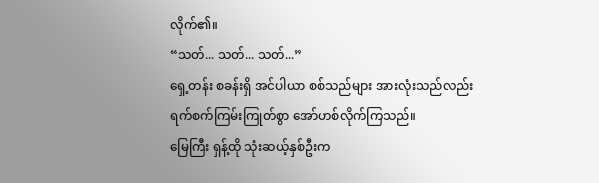လိုက်၏။
“သတ်... သတ်... သတ်...”
ရှေ့တန်း စခန်းရှိ အင်ပါယာ စစ်သည်များ အားလုံးသည်လည်း ရက်စက်ကြမ်းကြုတ်စွာ အော်ဟစ်လိုက်ကြသည်။
မြေကြီး ရှန့်ထို သုံးဆယ့်နှစ်ဦးက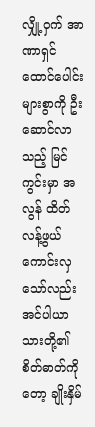လျှို့ဝှက် အာဏာရှင် ထောင်ပေါင်းများစွာကို ဦးဆောင်လာသည့် မြင်ကွင်းမှာ အလွန် ထိတ်လန့်ဖွယ် ကောင်းလှသော်လည်း အင်ပါယာသားတို့၏ စိတ်ဓာတ်ကိုတော့ ချိုးနှိမ်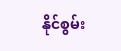နိုင်စွမ်း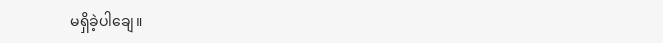မရှိခဲ့ပါချေ။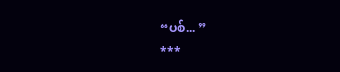“ပစ်... ”
***